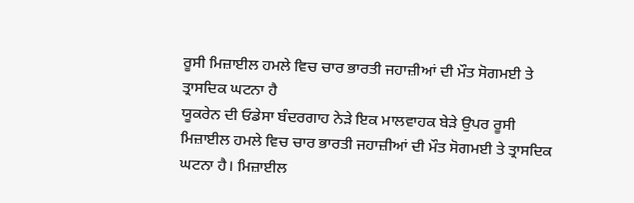ਰੂਸੀ ਮਿਜ਼ਾਈਲ ਹਮਲੇ ਵਿਚ ਚਾਰ ਭਾਰਤੀ ਜਹਾਜ਼ੀਆਂ ਦੀ ਮੌਤ ਸੋਗਮਈ ਤੇ ਤ੍ਰਾਸਦਿਕ ਘਟਨਾ ਹੈ
ਯੂਕਰੇਨ ਦੀ ਓਡੇਸਾ ਬੰਦਰਗਾਹ ਨੇੜੇ ਇਕ ਮਾਲਵਾਹਕ ਬੇੜੇ ਉਪਰ ਰੂਸੀ ਮਿਜ਼ਾਈਲ ਹਮਲੇ ਵਿਚ ਚਾਰ ਭਾਰਤੀ ਜਹਾਜ਼ੀਆਂ ਦੀ ਮੌਤ ਸੋਗਮਈ ਤੇ ਤ੍ਰਾਸਦਿਕ ਘਟਨਾ ਹੈ। ਮਿਜ਼ਾਈਲ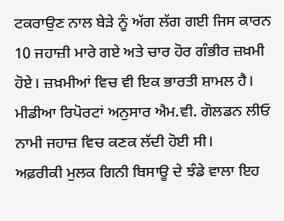ਟਕਰਾਉਣ ਨਾਲ ਬੇੜੇ ਨੂੰ ਅੱਗ ਲੱਗ ਗਈ ਜਿਸ ਕਾਰਨ 10 ਜਹਾਜ਼ੀ ਮਾਰੇ ਗਏ ਅਤੇ ਚਾਰ ਹੋਰ ਗੰਭੀਰ ਜ਼ਖ਼ਮੀ ਹੋਏ। ਜ਼ਖ਼ਮੀਆਂ ਵਿਚ ਵੀ ਇਕ ਭਾਰਤੀ ਸ਼ਾਮਲ ਹੈ। ਮੀਡੀਆ ਰਿਪੋਰਟਾਂ ਅਨੁਸਾਰ ਐਮ.ਵੀ. ਗੋਲਡਨ ਲੀਓ ਨਾਮੀ ਜਹਾਜ਼ ਵਿਚ ਕਣਕ ਲੱਦੀ ਹੋਈ ਸੀ।
ਅਫ਼ਰੀਕੀ ਮੁਲਕ ਗਿਨੀ ਬਿਸਾਊ ਦੇ ਝੰਡੇ ਵਾਲਾ ਇਹ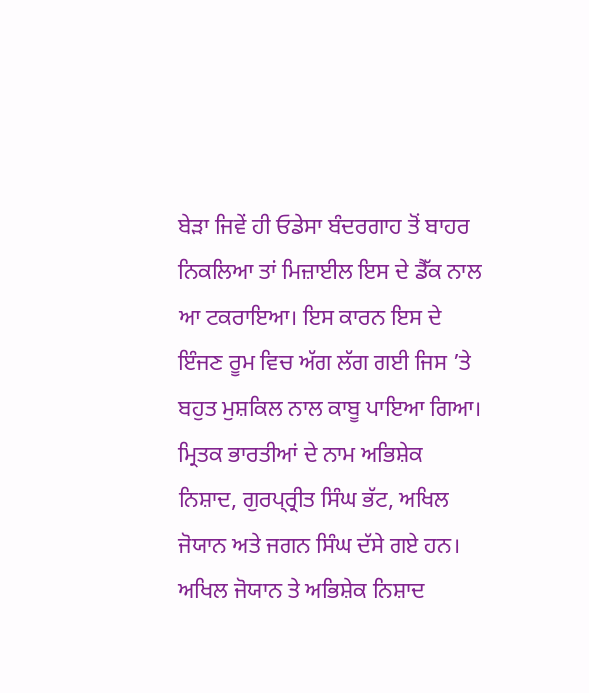ਬੇੜਾ ਜਿਵੇਂ ਹੀ ਓਡੇਸਾ ਬੰਦਰਗਾਹ ਤੋਂ ਬਾਹਰ ਨਿਕਲਿਆ ਤਾਂ ਮਿਜ਼ਾਈਲ ਇਸ ਦੇ ਡੈੱਕ ਨਾਲ ਆ ਟਕਰਾਇਆ। ਇਸ ਕਾਰਨ ਇਸ ਦੇ ਇੰਜਣ ਰੂਮ ਵਿਚ ਅੱਗ ਲੱਗ ਗਈ ਜਿਸ ’ਤੇ ਬਹੁਤ ਮੁਸ਼ਕਿਲ ਨਾਲ ਕਾਬੂ ਪਾਇਆ ਗਿਆ। ਮ੍ਰਿਤਕ ਭਾਰਤੀਆਂ ਦੇ ਨਾਮ ਅਭਿਸ਼ੇਕ ਨਿਸ਼ਾਦ, ਗੁਰਪ੍ਰ੍ਰੀਤ ਸਿੰਘ ਭੱਟ, ਅਖਿਲ ਜੋਯਾਨ ਅਤੇ ਜਗਨ ਸਿੰਘ ਦੱਸੇ ਗਏ ਹਨ। ਅਖਿਲ ਜੋਯਾਨ ਤੇ ਅਭਿਸ਼ੇਕ ਨਿਸ਼ਾਦ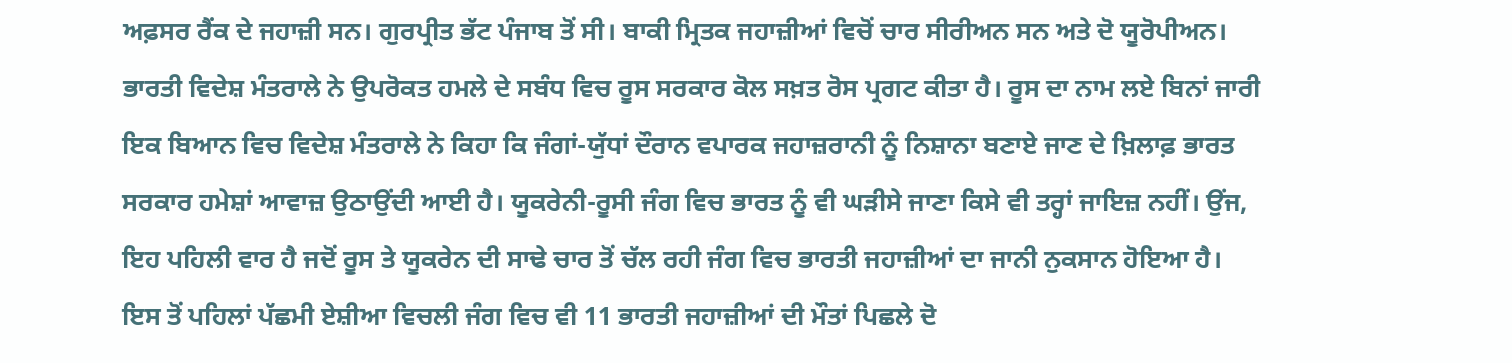ਅਫ਼ਸਰ ਰੈਂਕ ਦੇ ਜਹਾਜ਼ੀ ਸਨ। ਗੁਰਪ੍ਰੀਤ ਭੱਟ ਪੰਜਾਬ ਤੋਂ ਸੀ। ਬਾਕੀ ਮ੍ਰਿਤਕ ਜਹਾਜ਼ੀਆਂ ਵਿਚੋਂ ਚਾਰ ਸੀਰੀਅਨ ਸਨ ਅਤੇ ਦੋ ਯੂਰੋਪੀਅਨ।
ਭਾਰਤੀ ਵਿਦੇਸ਼ ਮੰਤਰਾਲੇ ਨੇ ਉਪਰੋਕਤ ਹਮਲੇ ਦੇ ਸਬੰਧ ਵਿਚ ਰੂਸ ਸਰਕਾਰ ਕੋਲ ਸਖ਼ਤ ਰੋਸ ਪ੍ਰਗਟ ਕੀਤਾ ਹੈ। ਰੂਸ ਦਾ ਨਾਮ ਲਏ ਬਿਨਾਂ ਜਾਰੀ ਇਕ ਬਿਆਨ ਵਿਚ ਵਿਦੇਸ਼ ਮੰਤਰਾਲੇ ਨੇ ਕਿਹਾ ਕਿ ਜੰਗਾਂ-ਯੁੱਧਾਂ ਦੌਰਾਨ ਵਪਾਰਕ ਜਹਾਜ਼ਰਾਨੀ ਨੂੰ ਨਿਸ਼ਾਨਾ ਬਣਾਏ ਜਾਣ ਦੇ ਖ਼ਿਲਾਫ਼ ਭਾਰਤ ਸਰਕਾਰ ਹਮੇਸ਼ਾਂ ਆਵਾਜ਼ ਉਠਾਉਂਦੀ ਆਈ ਹੈ। ਯੂਕਰੇਨੀ-ਰੂਸੀ ਜੰਗ ਵਿਚ ਭਾਰਤ ਨੂੰ ਵੀ ਘੜੀਸੇ ਜਾਣਾ ਕਿਸੇ ਵੀ ਤਰ੍ਹਾਂ ਜਾਇਜ਼ ਨਹੀਂ। ਉਂਜ, ਇਹ ਪਹਿਲੀ ਵਾਰ ਹੈ ਜਦੋਂ ਰੂਸ ਤੇ ਯੂਕਰੇਨ ਦੀ ਸਾਢੇ ਚਾਰ ਤੋਂ ਚੱਲ ਰਹੀ ਜੰਗ ਵਿਚ ਭਾਰਤੀ ਜਹਾਜ਼ੀਆਂ ਦਾ ਜਾਨੀ ਨੁਕਸਾਨ ਹੋਇਆ ਹੈ।
ਇਸ ਤੋਂ ਪਹਿਲਾਂ ਪੱਛਮੀ ਏਸ਼ੀਆ ਵਿਚਲੀ ਜੰਗ ਵਿਚ ਵੀ 11 ਭਾਰਤੀ ਜਹਾਜ਼ੀਆਂ ਦੀ ਮੌਤਾਂ ਪਿਛਲੇ ਦੋ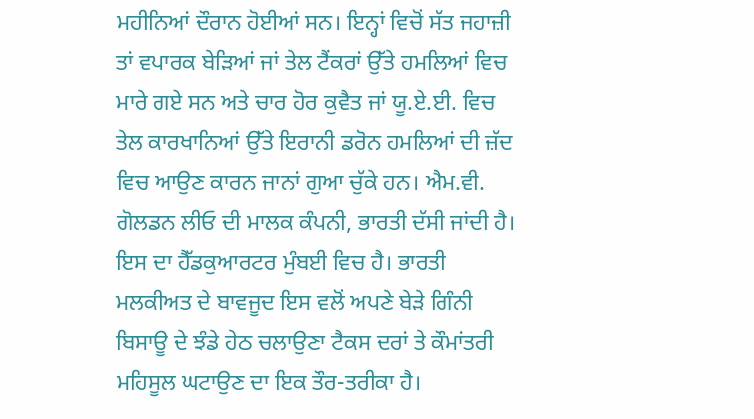ਮਹੀਨਿਆਂ ਦੌਰਾਨ ਹੋਈਆਂ ਸਨ। ਇਨ੍ਹਾਂ ਵਿਚੋਂ ਸੱਤ ਜਹਾਜ਼ੀ ਤਾਂ ਵਪਾਰਕ ਬੇੜਿਆਂ ਜਾਂ ਤੇਲ ਟੈਂਕਰਾਂ ਉੱਤੇ ਹਮਲਿਆਂ ਵਿਚ ਮਾਰੇ ਗਏ ਸਨ ਅਤੇ ਚਾਰ ਹੋਰ ਕੁਵੈਤ ਜਾਂ ਯੂ.ਏ.ਈ. ਵਿਚ ਤੇਲ ਕਾਰਖਾਨਿਆਂ ਉੱਤੇ ਇਰਾਨੀ ਡਰੋਨ ਹਮਲਿਆਂ ਦੀ ਜ਼ੱਦ ਵਿਚ ਆਉਣ ਕਾਰਨ ਜਾਨਾਂ ਗੁਆ ਚੁੱਕੇ ਹਨ। ਐਮ.ਵੀ. ਗੋਲਡਨ ਲੀਓ ਦੀ ਮਾਲਕ ਕੰਪਨੀ, ਭਾਰਤੀ ਦੱਸੀ ਜਾਂਦੀ ਹੈ। ਇਸ ਦਾ ਹੈੱਡਕੁਆਰਟਰ ਮੁੰਬਈ ਵਿਚ ਹੈ। ਭਾਰਤੀ ਮਲਕੀਅਤ ਦੇ ਬਾਵਜੂਦ ਇਸ ਵਲੋਂ ਅਪਣੇ ਬੇੜੇ ਗਿੰਨੀ ਬਿਸਾਊ ਦੇ ਝੰਡੇ ਹੇਠ ਚਲਾਉਣਾ ਟੈਕਸ ਦਰਾਂ ਤੇ ਕੌਮਾਂਤਰੀ ਮਹਿਸੂਲ ਘਟਾਉਣ ਦਾ ਇਕ ਤੌਰ-ਤਰੀਕਾ ਹੈ।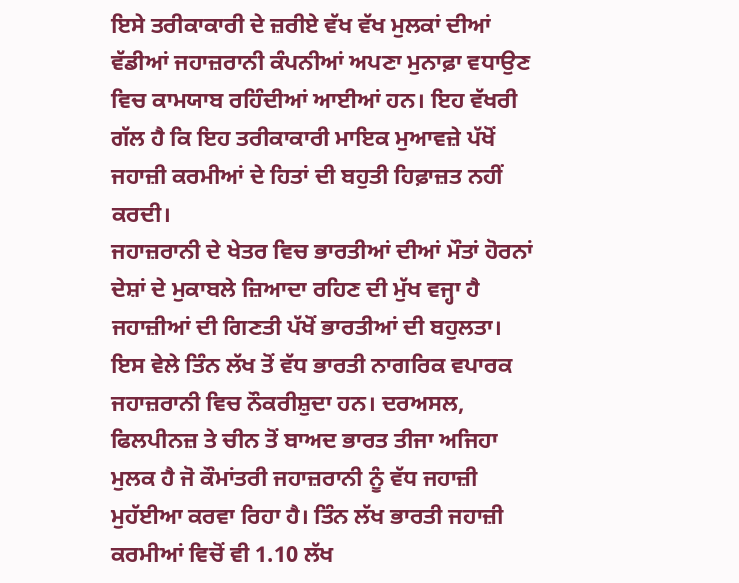ਇਸੇ ਤਰੀਕਾਕਾਰੀ ਦੇ ਜ਼ਰੀਏ ਵੱਖ ਵੱਖ ਮੁਲਕਾਂ ਦੀਆਂ ਵੱਡੀਆਂ ਜਹਾਜ਼ਰਾਨੀ ਕੰਪਨੀਆਂ ਅਪਣਾ ਮੁਨਾਫ਼ਾ ਵਧਾਉਣ ਵਿਚ ਕਾਮਯਾਬ ਰਹਿੰਦੀਆਂ ਆਈਆਂ ਹਨ। ਇਹ ਵੱਖਰੀ ਗੱਲ ਹੈ ਕਿ ਇਹ ਤਰੀਕਾਕਾਰੀ ਮਾਇਕ ਮੁਆਵਜ਼ੇ ਪੱਖੋਂ ਜਹਾਜ਼ੀ ਕਰਮੀਆਂ ਦੇ ਹਿਤਾਂ ਦੀ ਬਹੁਤੀ ਹਿਫ਼ਾਜ਼ਤ ਨਹੀਂ ਕਰਦੀ।
ਜਹਾਜ਼ਰਾਨੀ ਦੇ ਖੇਤਰ ਵਿਚ ਭਾਰਤੀਆਂ ਦੀਆਂ ਮੌਤਾਂ ਹੋਰਨਾਂ ਦੇਸ਼ਾਂ ਦੇ ਮੁਕਾਬਲੇ ਜ਼ਿਆਦਾ ਰਹਿਣ ਦੀ ਮੁੱਖ ਵਜ੍ਹਾ ਹੈ ਜਹਾਜ਼ੀਆਂ ਦੀ ਗਿਣਤੀ ਪੱਖੋਂ ਭਾਰਤੀਆਂ ਦੀ ਬਹੁਲਤਾ। ਇਸ ਵੇਲੇ ਤਿੰਨ ਲੱਖ ਤੋਂ ਵੱਧ ਭਾਰਤੀ ਨਾਗਰਿਕ ਵਪਾਰਕ ਜਹਾਜ਼ਰਾਨੀ ਵਿਚ ਨੌਕਰੀਸ਼ੁਦਾ ਹਨ। ਦਰਅਸਲ, ਫਿਲਪੀਨਜ਼ ਤੇ ਚੀਨ ਤੋਂ ਬਾਅਦ ਭਾਰਤ ਤੀਜਾ ਅਜਿਹਾ ਮੁਲਕ ਹੈ ਜੋ ਕੌਮਾਂਤਰੀ ਜਹਾਜ਼ਰਾਨੀ ਨੂੰ ਵੱਧ ਜਹਾਜ਼ੀ ਮੁਹੱਈਆ ਕਰਵਾ ਰਿਹਾ ਹੈ। ਤਿੰਨ ਲੱਖ ਭਾਰਤੀ ਜਹਾਜ਼ੀ ਕਰਮੀਆਂ ਵਿਚੋਂ ਵੀ 1.10 ਲੱਖ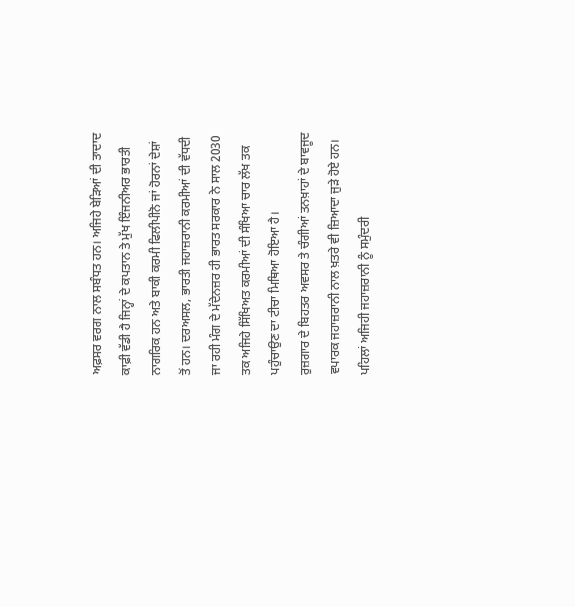ਅਫ਼ਸਰ ਵਰਗ ਨਾਲ ਸਬੰਧਤ ਹਨ। ਅਜਿਹੇ ਬੇੜਿਆਂ ਦੀ ਤਾਦਾਦ ਕਾਫ਼ੀ ਵੱਡੀ ਹੈ ਜਿਨ੍ਹਾਂ ਦੇ ਕਪਤਾਨ ਤੇ ਮੁੱਖ ਇੰਜਨੀਅਰ ਭਾਰਤੀ ਨਾਗਰਿਕ ਹਨ ਅਤੇ ਬਾਕੀ ਕਰਮੀ ਫਿਲੀਪੀਨੋ ਜਾਂ ਹੋਰਨਾਂ ਦੇਸ਼ਾਂ ਤੋਂ ਹਨ। ਦਰਅਸਲ, ਭਾਰਤੀ ਜਹਾਜ਼ਰਾਨੀ ਕਰਮੀਆਂ ਦੀ ਵੱਧਦੀ ਜਾ ਰਹੀ ਮੰਗ ਦੇ ਮੱਦੇਨਜ਼ਰ ਹੀ ਭਾਰਤ ਸਰਕਾਰ ਨੇ ਸਾਲ 2030 ਤਕ ਅਜਿਹੇ ਸਿੱਖਿਅਤ ਕਰਮੀਆਂ ਦੀ ਸੰਖਿਆ ਚਾਰ ਲੱਖ ਤਕ ਪਹੁੰਚਾਉਣ ਦਾ ਟੀਚਾ ਮਿਥਿਆ ਹੋਇਆ ਹੈ।
ਰੁਜ਼ਗਾਰ ਦੇ ਬਿਹਤਰ ਅਵਸਰ ਤੇ ਚੰਗੀਆਂ ਤਨਖ਼ਾਹਾਂ ਦੇ ਬਾਵਜੂਦ ਵਪਾਰਕ ਜਹਾਜ਼ਰਾਨੀ ਨਾਲ ਖ਼ਤਰੇ ਵੀ ਜ਼ਿਆਦਾ ਜੁੜੇ ਹੋਏ ਹਨ। ਪਹਿਲਾਂ ਅਜਿਹੀ ਜਹਾਜ਼ਰਾਨੀ ਨੂੰ ਸਮੁੰਦਰੀ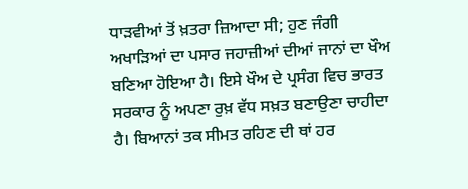ਧਾੜਵੀਆਂ ਤੋਂ ਖ਼ਤਰਾ ਜ਼ਿਆਦਾ ਸੀ; ਹੁਣ ਜੰਗੀ ਅਖਾੜਿਆਂ ਦਾ ਪਸਾਰ ਜਹਾਜ਼ੀਆਂ ਦੀਆਂ ਜਾਨਾਂ ਦਾ ਖੌਅ ਬਣਿਆ ਹੋਇਆ ਹੈ। ਇਸੇ ਖੌਅ ਦੇ ਪ੍ਰਸੰਗ ਵਿਚ ਭਾਰਤ ਸਰਕਾਰ ਨੂੰ ਅਪਣਾ ਰੁਖ਼ ਵੱਧ ਸਖ਼ਤ ਬਣਾਉਣਾ ਚਾਹੀਦਾ ਹੈ। ਬਿਆਨਾਂ ਤਕ ਸੀਮਤ ਰਹਿਣ ਦੀ ਥਾਂ ਹਰ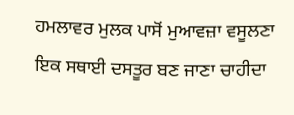ਹਮਲਾਵਰ ਮੁਲਕ ਪਾਸੋਂ ਮੁਆਵਜ਼ਾ ਵਸੂਲਣਾ ਇਕ ਸਥਾਈ ਦਸਤੂਰ ਬਣ ਜਾਣਾ ਚਾਹੀਦਾ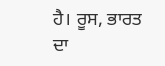ਹੈ। ਰੂਸ, ਭਾਰਤ ਦਾ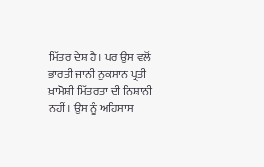ਮਿੱਤਰ ਦੇਸ਼ ਹੈ। ਪਰ ਉਸ ਵਲੋਂ ਭਾਰਤੀ ਜਾਨੀ ਨੁਕਸਾਨ ਪ੍ਰਤੀ ਖ਼ਾਮੋਸ਼ੀ ਮਿੱਤਰਤਾ ਦੀ ਨਿਸ਼ਾਨੀ ਨਹੀਂ। ਉਸ ਨੂੰ ਅਹਿਸਾਸ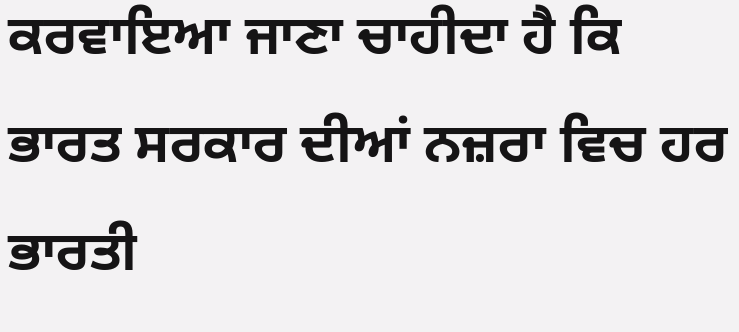ਕਰਵਾਇਆ ਜਾਣਾ ਚਾਹੀਦਾ ਹੈ ਕਿ ਭਾਰਤ ਸਰਕਾਰ ਦੀਆਂ ਨਜ਼ਰਾ ਵਿਚ ਹਰ ਭਾਰਤੀ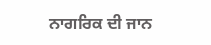ਨਾਗਰਿਕ ਦੀ ਜਾਨ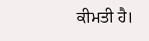ਕੀਮਤੀ ਹੈ।